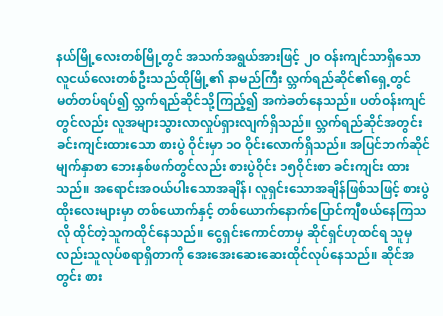နယ်မြို့လေးတစ်မြို့တွင် အသက်အရွယ်အားဖြင့် ၂ဝ ဝန်းကျင်သာရှိသော လူငယ်လေးတစ်ဦးသည်ထိုမြို့၏ နာမည်ကြီး လ္ဘက်ရည်ဆိုင်၏ရှေ့တွင် မတ်တပ်ရပ်၍ လ္ဘက်ရည်ဆိုင်သို့ကြည့်၍ အကဲခတ်နေသည်။ ပတ်ဝန်းကျင်တွင်လည်း လူအများသွားလာလှုပ်ရှားလျက်ရှိသည်။ လ္ဘက်ရည်ဆိုင်အတွင်းခင်းကျင်းထားသော စားပွဲ ဝိုင်းမှာ ၁ဝ ဝိုင်းလောက်ရှိသည်။ အပြင်ဘက်ဆိုင်မျက်နှာစာ ဘေးနှစ်ဖက်တွင်လည်း စားပွဲဝိုင်း ၁၅ဝိုင်းစာ ခင်းကျင်း ထားသည်။ အရောင်းအဝယ်ပါးသောအချိန်၊ လူရှင်းသောအချိန်ဖြစ်သဖြင့် စားပွဲထိုးလေးများမှာ တစ်ယောက်နှင့် တစ်ယောက်နောက်ပြောင်ကျီစယ်နေကြသလို ထိုင်တဲ့သူကထိုင်နေသည်။ ငွေရှင်းကောင်တာမှ ဆိုင်ရှင်ဟုထင်ရ သူမှလည်းသူလုပ်စရာရှိတာကို အေးအေးဆေးဆေးထိုင်လုပ်နေသည်။ ဆိုင်အတွင်း စား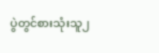ပွဲတွင်စားသုံးသူ၂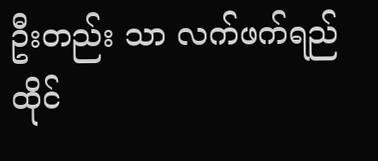ဦးတည်း သာ လက်ဖက်ရည်ထိုင်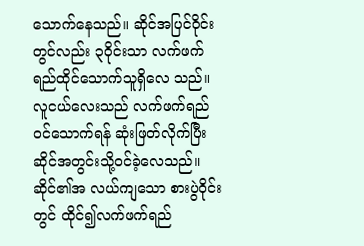သောက်နေသည်။ ဆိုင်အပြင်ဝိုင်းတွင်လည်း ၃ဝိုင်းသာ လက်ဖက်ရည်ထိုင်သောက်သူရှိလေ သည်။ လူငယ်လေးသည် လက်ဖက်ရည်ဝင်သောက်ရန် ဆုံးဖြတ်လိုက်ပြီး ဆိုင်အတွင်းသို့ဝင်ခဲ့လေသည်။ ဆိုင်၏အ လယ်ကျသော စားပွဲဝိုင်းတွင် ထိုင်၍လက်ဖက်ရည်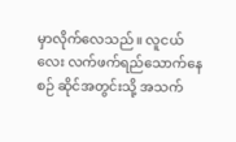မှာလိုက်လေသည်။ လူငယ်လေး လက်ဖက်ရည်သောက်နေစဉ် ဆိုင်အတွင်းသို့ အသက်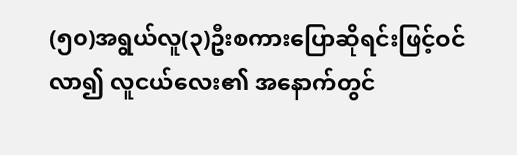(၅၀)အရွယ်လူ(၃)ဦးစကားပြောဆိုရင်းဖြင့်ဝင်လာ၍ လူငယ်လေး၏ အနောက်တွင်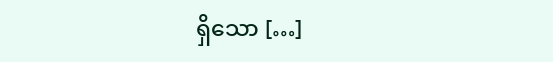ရှိသော […]